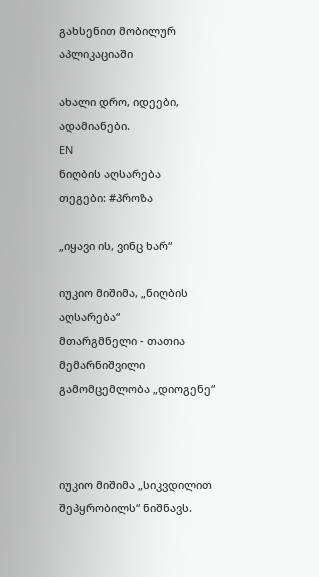გახსენით მობილურ აპლიკაციაში

ახალი დრო, იდეები, ადამიანები.
EN
ნიღბის აღსარება
თეგები: #პროზა

„იყავი ის, ვინც ხარ“

იუკიო მიშიმა, „ნიღბის აღსარება“
მთარგმნელი - თათია მემარნიშვილი
გამომცემლობა „დიოგენე“



იუკიო მიშიმა „სიკვდილით შეპყრობილს“ ნიშნავს.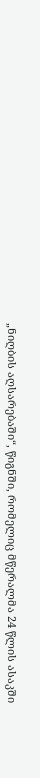„ნიღბის აღსარებაში“, წიგნში, რომელიც მწერალმა 24 წლის ასაკში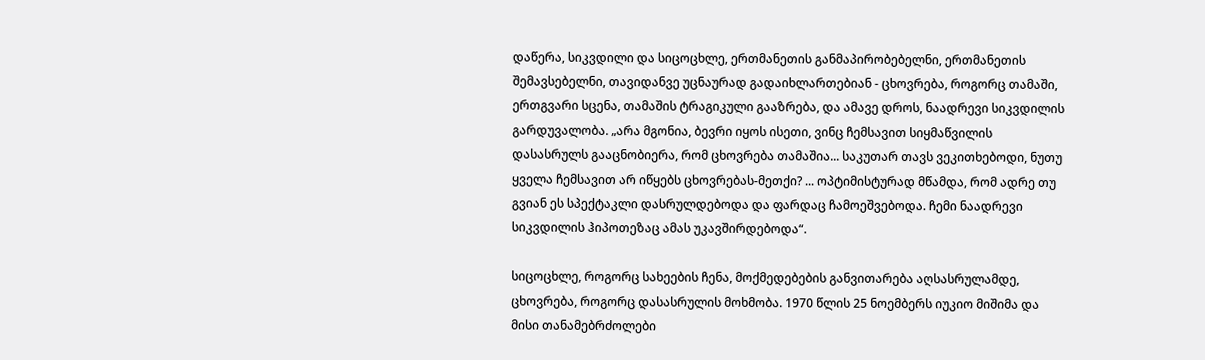დაწერა, სიკვდილი და სიცოცხლე, ერთმანეთის განმაპირობებელნი, ერთმანეთის შემავსებელნი, თავიდანვე უცნაურად გადაიხლართებიან - ცხოვრება, როგორც თამაში, ერთგვარი სცენა, თამაშის ტრაგიკული გააზრება, და ამავე დროს, ნაადრევი სიკვდილის გარდუვალობა. „არა მგონია, ბევრი იყოს ისეთი, ვინც ჩემსავით სიყმაწვილის დასასრულს გააცნობიერა, რომ ცხოვრება თამაშია... საკუთარ თავს ვეკითხებოდი, ნუთუ ყველა ჩემსავით არ იწყებს ცხოვრებას-მეთქი? ... ოპტიმისტურად მწამდა, რომ ადრე თუ გვიან ეს სპექტაკლი დასრულდებოდა და ფარდაც ჩამოეშვებოდა. ჩემი ნაადრევი სიკვდილის ჰიპოთეზაც ამას უკავშირდებოდა“.

სიცოცხლე, როგორც სახეების ჩენა, მოქმედებების განვითარება აღსასრულამდე, ცხოვრება, როგორც დასასრულის მოხმობა. 1970 წლის 25 ნოემბერს იუკიო მიშიმა და მისი თანამებრძოლები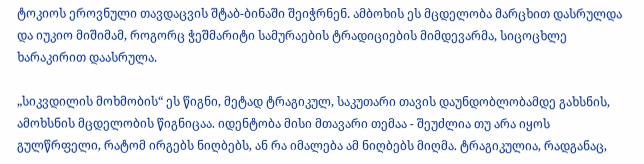ტოკიოს ეროვნული თავდაცვის შტაბ-ბინაში შეიჭრნენ. ამბოხის ეს მცდელობა მარცხით დასრულდა და იუკიო მიშიმამ, როგორც ჭეშმარიტი სამურაების ტრადიციების მიმდევარმა, სიცოცხლე ხარაკირით დაასრულა.

„სიკვდილის მოხმობის“ ეს წიგნი, მეტად ტრაგიკულ, საკუთარი თავის დაუნდობლობამდე გახსნის, ამოხსნის მცდელობის წიგნიცაა. იდენტობა მისი მთავარი თემაა - შეუძლია თუ არა იყოს გულწრფელი, რატომ ირგებს ნიღბებს, ან რა იმალება ამ ნიღბებს მიღმა. ტრაგიკულია, რადგანაც,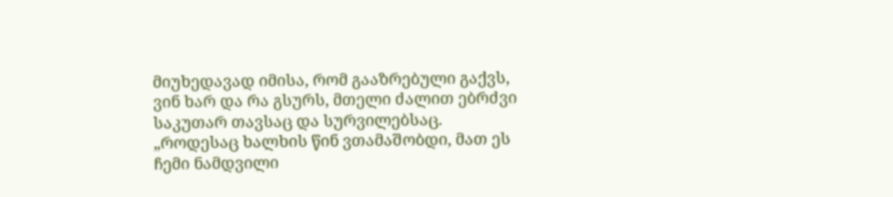მიუხედავად იმისა, რომ გააზრებული გაქვს, ვინ ხარ და რა გსურს, მთელი ძალით ებრძვი საკუთარ თავსაც და სურვილებსაც. „როდესაც ხალხის წინ ვთამაშობდი, მათ ეს ჩემი ნამდვილი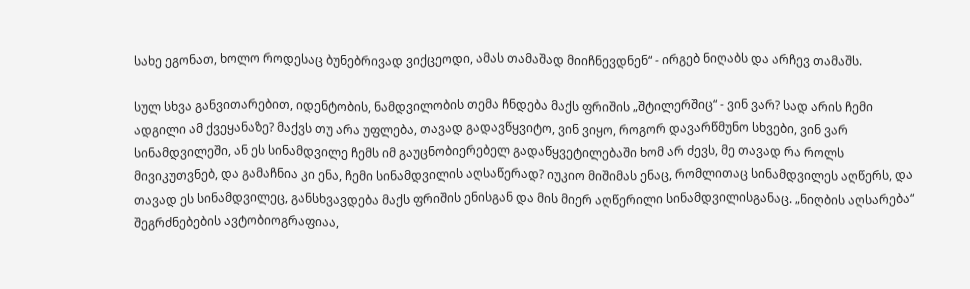სახე ეგონათ, ხოლო როდესაც ბუნებრივად ვიქცეოდი, ამას თამაშად მიიჩნევდნენ“ - ირგებ ნიღაბს და არჩევ თამაშს.

სულ სხვა განვითარებით, იდენტობის, ნამდვილობის თემა ჩნდება მაქს ფრიშის „შტილერშიც“ - ვინ ვარ? სად არის ჩემი ადგილი ამ ქვეყანაზე? მაქვს თუ არა უფლება, თავად გადავწყვიტო, ვინ ვიყო, როგორ დავარწმუნო სხვები, ვინ ვარ სინამდვილეში, ან ეს სინამდვილე ჩემს იმ გაუცნობიერებელ გადაწყვეტილებაში ხომ არ ძევს, მე თავად რა როლს მივიკუთვნებ, და გამაჩნია კი ენა, ჩემი სინამდვილის აღსაწერად? იუკიო მიშიმას ენაც, რომლითაც სინამდვილეს აღწერს, და თავად ეს სინამდვილეც, განსხვავდება მაქს ფრიშის ენისგან და მის მიერ აღწერილი სინამდვილისგანაც. „ნიღბის აღსარება“ შეგრძნებების ავტობიოგრაფიაა,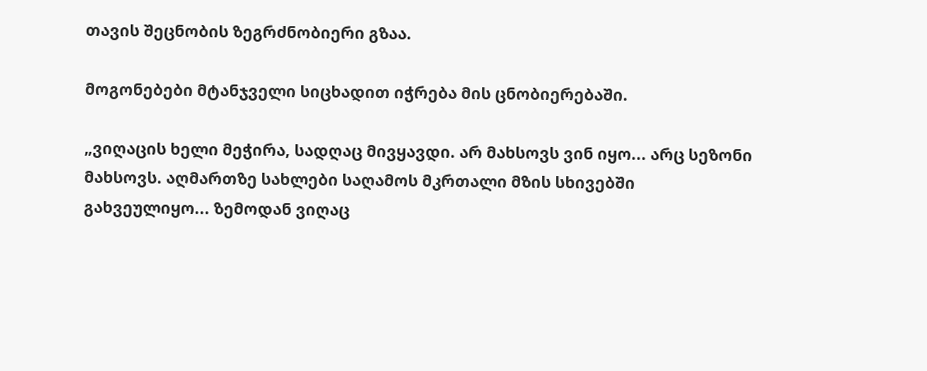თავის შეცნობის ზეგრძნობიერი გზაა.

მოგონებები მტანჯველი სიცხადით იჭრება მის ცნობიერებაში.

„ვიღაცის ხელი მეჭირა, სადღაც მივყავდი. არ მახსოვს ვინ იყო... არც სეზონი მახსოვს. აღმართზე სახლები საღამოს მკრთალი მზის სხივებში გახვეულიყო... ზემოდან ვიღაც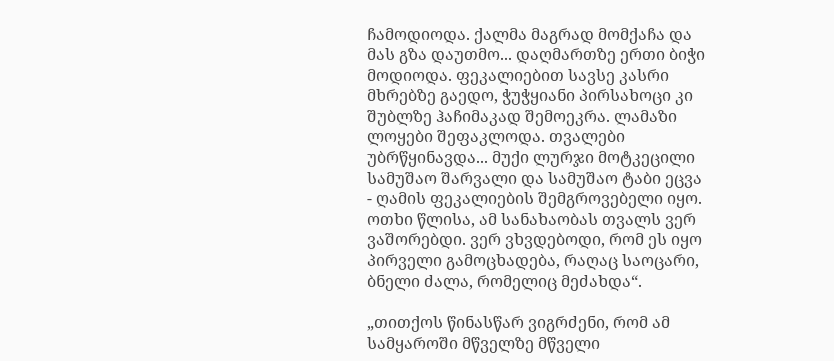ჩამოდიოდა. ქალმა მაგრად მომქაჩა და მას გზა დაუთმო... დაღმართზე ერთი ბიჭი მოდიოდა. ფეკალიებით სავსე კასრი მხრებზე გაედო, ჭუჭყიანი პირსახოცი კი შუბლზე ჰაჩიმაკად შემოეკრა. ლამაზი ლოყები შეფაკლოდა. თვალები უბრწყინავდა... მუქი ლურჯი მოტკეცილი სამუშაო შარვალი და სამუშაო ტაბი ეცვა - ღამის ფეკალიების შემგროვებელი იყო. ოთხი წლისა, ამ სანახაობას თვალს ვერ ვაშორებდი. ვერ ვხვდებოდი, რომ ეს იყო პირველი გამოცხადება, რაღაც საოცარი, ბნელი ძალა, რომელიც მეძახდა“.

„თითქოს წინასწარ ვიგრძენი, რომ ამ სამყაროში მწველზე მწველი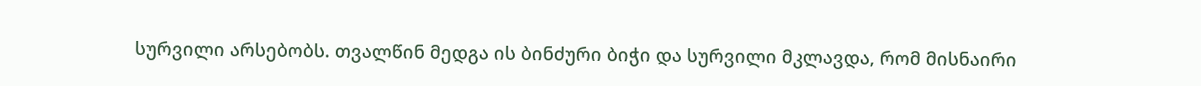სურვილი არსებობს. თვალწინ მედგა ის ბინძური ბიჭი და სურვილი მკლავდა, რომ მისნაირი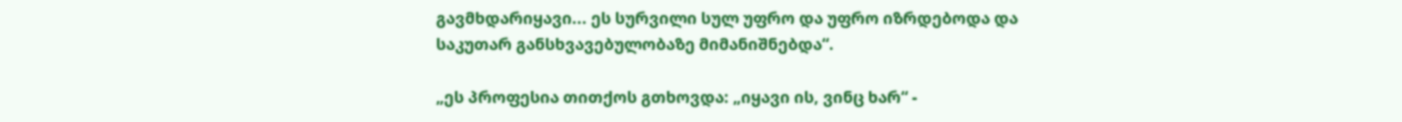გავმხდარიყავი... ეს სურვილი სულ უფრო და უფრო იზრდებოდა და საკუთარ განსხვავებულობაზე მიმანიშნებდა“.

„ეს პროფესია თითქოს გთხოვდა: „იყავი ის, ვინც ხარ“ -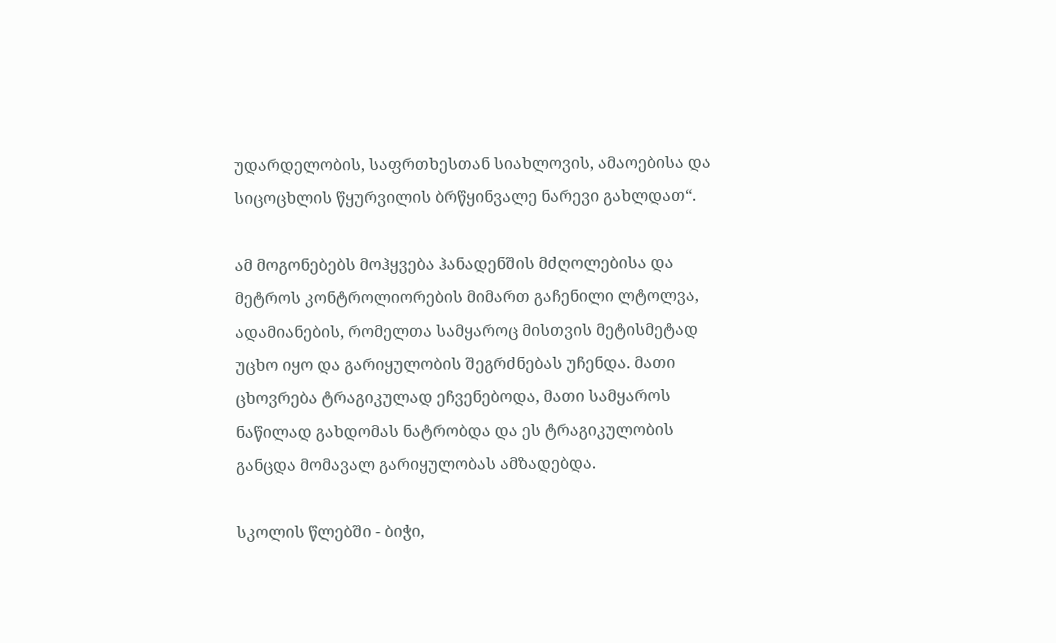უდარდელობის, საფრთხესთან სიახლოვის, ამაოებისა და სიცოცხლის წყურვილის ბრწყინვალე ნარევი გახლდათ“.

ამ მოგონებებს მოჰყვება ჰანადენშის მძღოლებისა და მეტროს კონტროლიორების მიმართ გაჩენილი ლტოლვა, ადამიანების, რომელთა სამყაროც მისთვის მეტისმეტად უცხო იყო და გარიყულობის შეგრძნებას უჩენდა. მათი ცხოვრება ტრაგიკულად ეჩვენებოდა, მათი სამყაროს ნაწილად გახდომას ნატრობდა და ეს ტრაგიკულობის განცდა მომავალ გარიყულობას ამზადებდა.

სკოლის წლებში - ბიჭი,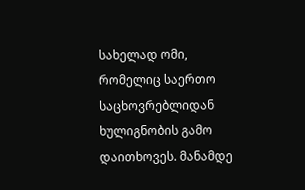სახელად ომი, რომელიც საერთო საცხოვრებლიდან ხულიგნობის გამო დაითხოვეს. მანამდე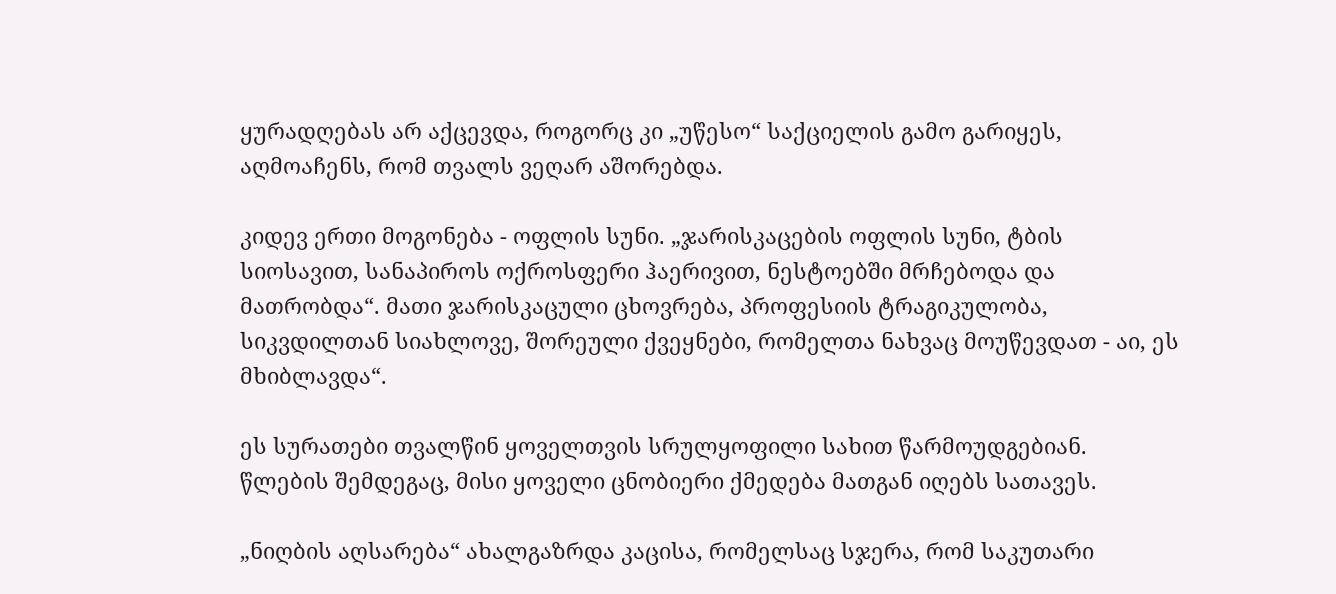ყურადღებას არ აქცევდა, როგორც კი „უწესო“ საქციელის გამო გარიყეს, აღმოაჩენს, რომ თვალს ვეღარ აშორებდა.

კიდევ ერთი მოგონება - ოფლის სუნი. „ჯარისკაცების ოფლის სუნი, ტბის სიოსავით, სანაპიროს ოქროსფერი ჰაერივით, ნესტოებში მრჩებოდა და მათრობდა“. მათი ჯარისკაცული ცხოვრება, პროფესიის ტრაგიკულობა, სიკვდილთან სიახლოვე, შორეული ქვეყნები, რომელთა ნახვაც მოუწევდათ - აი, ეს მხიბლავდა“.

ეს სურათები თვალწინ ყოველთვის სრულყოფილი სახით წარმოუდგებიან. წლების შემდეგაც, მისი ყოველი ცნობიერი ქმედება მათგან იღებს სათავეს.

„ნიღბის აღსარება“ ახალგაზრდა კაცისა, რომელსაც სჯერა, რომ საკუთარი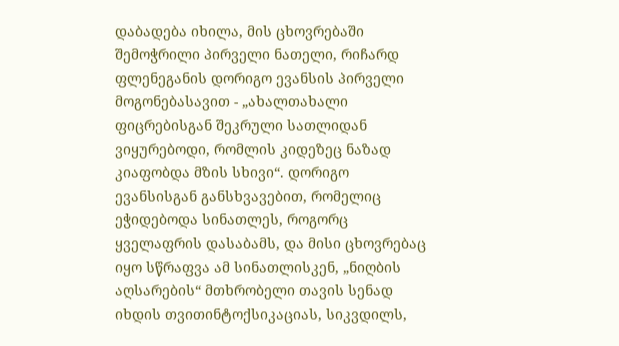დაბადება იხილა, მის ცხოვრებაში შემოჭრილი პირველი ნათელი, რიჩარდ ფლენეგანის დორიგო ევანსის პირველი მოგონებასავით - „ახალთახალი ფიცრებისგან შეკრული სათლიდან ვიყურებოდი, რომლის კიდეზეც ნაზად კიაფობდა მზის სხივი“. დორიგო ევანსისგან განსხვავებით, რომელიც ეჭიდებოდა სინათლეს, როგორც ყველაფრის დასაბამს, და მისი ცხოვრებაც იყო სწრაფვა ამ სინათლისკენ, „ნიღბის აღსარების“ მთხრობელი თავის სენად იხდის თვითინტოქსიკაციას, სიკვდილს,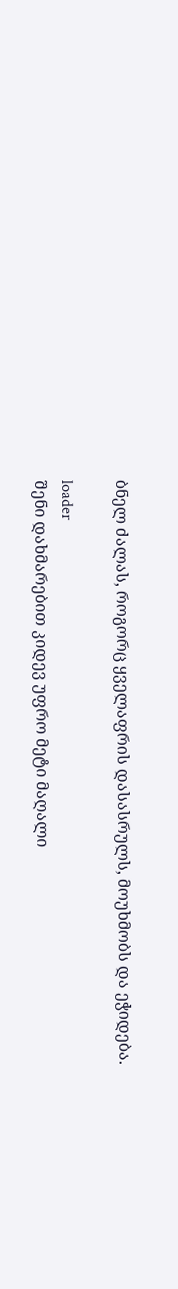ბნელ ძალას, როგორც ყველაფრის დასასრულს, მოუხმობს და ეჭიდება.

loader
შენი დახმარებით კიდევ უფრო მეტი მაღალი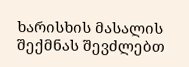ხარისხის მასალის შექმნას შევძლებთ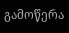გამოწერა